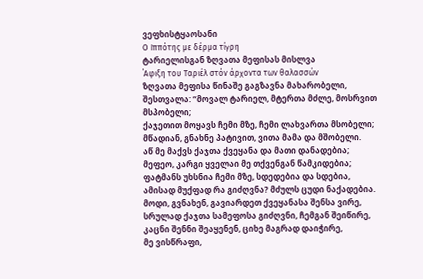ვეფხისტყაოსანი
Ο Ιππότης με δέρμα τίγρη
ტარიელისგან ზღვათა მეფისას მისლვა
΄Αφιξη του Ταριέλ στόν άρχοντα των θαλασσών
ზღვათა მეფისა წინაშე გაგზავნა მახარობელი,
შესთვალა: “მოვალ ტარიელ, მტერთა მძლე, მოსრვით მსპობელი;
ქაჯეთით მოყავს ჩემი მზე, ჩემი ლახვართა მსობელი;
მწადიან, გნახნე პატივით, ვითა მამა და მშობელი.
აწ მე მაქვს ქაჯთა ქვეყანა და მათი დანადებია;
მეფეო, კარგი ყველაი მე თქვენგან წამკიდებია;
ფატმანს უხსნია ჩემი მზე, სდედებია და სდებია,
ამისად მუქფად რა გიძღვნა? მძულს ცუდი ნაქადებია.
მოდი, გვნახენ, გავიარდეთ ქვეყანასა შენსა ვირე,
სრულად ქაჯთა სამეფოსა გიძღვნი, ჩემგან შეიწირე,
კაცნი შენნი შეაყენენ, ციხე მაგრად დაიჭირე,
მე ვისწრაფი,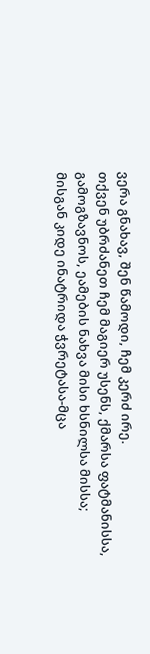ვერა გნახავ, შენ წამოდი, ჩემ კერძ ირე.
თქვენ უბრძანეთ ჩემ მაგიერ უსენს, ქმარსა ფატმანისსა,
გამოგზავნოს, ეამების ნახვა მისი ხსნილსა მისსა;
მისგან კიდე ინატრიდა ჭვრეტასა-მცა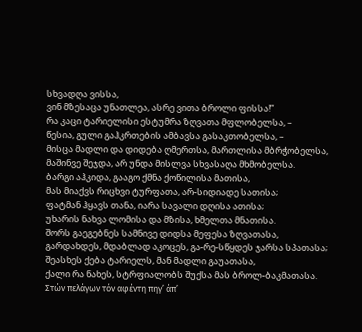სხვადღა ვისსა,
ვინ მზესაცა უნათლეა, ასრე ვითა ბროლი ფისსა!”
რა კაცი ტარიელისი ესტუმრა ზღვათა მფლობელსა, –
წესია, გული გაჰკრთების ამბავსა გასაკთობელსა, –
მისცა მადლი და დიდება ღმერთსა, მართლისა მბრჭობელსა,
მაშინვე შეჯდა, არ უნდა მისლვა სხვასაღა მხმობელსა.
ბარგი აჰკიდა, გააგო ქმნა ქოწილისა მათისა,
მას მიაქვს რიცხვი ტურფათა, არ-სიდიადე სათისა;
ფატმან ჰყავს თანა, იარა სავალი დღისა ათისა;
უხარის ნახვა ლომისა და მზისა, ხმელთა მნათისა.
შორს გაეგებნეს სამნივე დიდსა მეფესა ზღვათასა,
გარდახდეს, მდაბლად აკოცეს, გა-რე-სწყდეს ჯარსა სპათასა;
შეასხეს ქება ტარიელს, მან მადლი გაუათასა,
ქალი რა ნახეს, სტრფიალობს შუქსა მას ბროლ-ბაკმათასა.
Στών πελάγων τόν αφέντη πηγ’ άπ’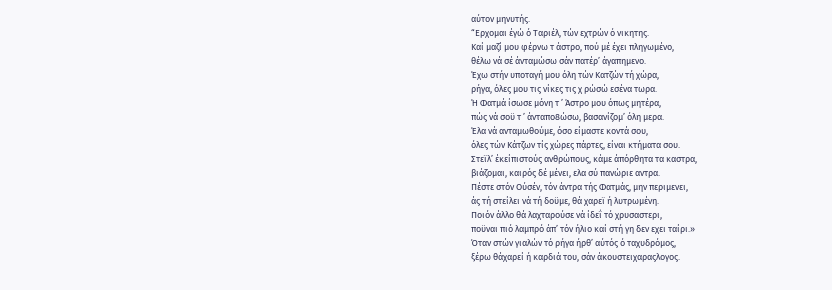αύτον μηνυτής.
“Ερχομαι έγώ ό Ταριέλ, τών εχτρών ό νικητης.
Καί μαζί μου φέρνω τ άστρο, πού μέ έχει πληγωμένο,
θέλω νά σέ άνταμώσω σάν πατέρ’ άγαπημενο.
Έχω στήν υποταγή μου όλη τών Κατζών τή χώρα,
ρήγα, όλες μου τις νίκες τις χ ρώσώ εσένα τωρα.
Ή Φατμά ίσωσε μόνη τ ’ Άστρο μου όπως μητέρα,
πώς νά σοϋ τ ’ άνταπο8ώσω, βασανίζομ’ όλη μερα.
Έλα νά ανταμωθούμε, όσο είμαστε κοντά σου,
όλες τών Κάτζων τίς χώρες πάρτες, είναι κτήματα σου.
Στεϊλ’ έκείπιστούς ανθρώπους, κάμε άπόρθητα τα καστρα,
βιάζομαι, καιρός δέ μένει, ελα σύ πανώριε αντρα.
Πέστε στόν Ούσέν, τόν άντρα τής Φατμάς, μην περιμενει,
άς τή στείλει νά τή δοϋμε, θά χαρεϊ ή λυτρωμένη.
Ποιόν άλλο θά λαχταρούσε νά ίδεΐ τό χρυσαστερι,
ποϋναι πιό λαμπρό άπ’ τόν ήλιο καί στή γη δεν εχει ταίρι.»
Όταν στών γιαλών τό ρήγα ήρθ’ αύτός ό ταχυδρόμος,
ξέρω θάχαρεί ή καρδιά του, σάν άκουστειχαραςλογος.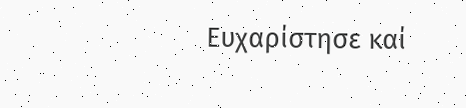Ευχαρίστησε καί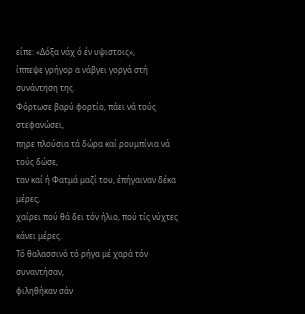είπε: «Δόξα νάχ ό έν υψιστοις»,
ίππεψε γρήγορ α νάβγει γοργά στή συνάντηση της.
Φόρτωσε βαρύ φορτίο, πάει νά τούς στεφανώσει,
πηρε πλούσια τά δώρα καί ρουμπίνια νά τούς δώσε,
ταν καί ή Φατμά μαζί του, έπήγαιναν δέκα μέρες,
χαίρει πού θά δει τόν ήλιο, πού τίς νύχτες κάνει μέρες.
Τό θαλασσινό τό ρήγα μέ χαρά τόν συναντήσαν,
φιληθήκαν σάν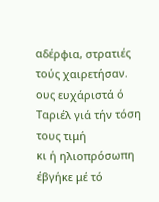αδέρφια, στρατιές τούς χαιρετήσαν.
ους ευχάριστά ό Ταριέλ γιά τήν τόση τους τιμή
κι ή ηλιοπρόσωπη έβγήκε μέ τό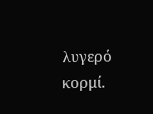λυγερό κορμί.